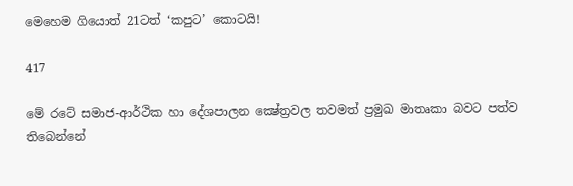මෙහෙම ගියොත් 21ටත් ‘කපුට’ කොටයි!

417

මේ රටේ සමාජ-ආර්ථික හා දේශපාලන ක්‍ෂේත්‍රවල තවමත් ප්‍රමුඛ මාතෘකා බවට පත්ව තිබෙන්නේ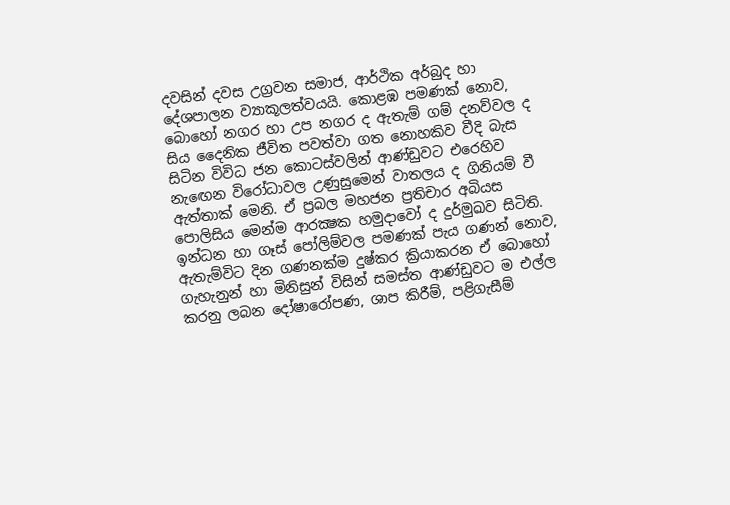දවසින් දවස උග්‍රවන සමාජ, ආර්ථික අර්බුද හා දේශපාලන ව්‍යාකූලත්වයයි. කොළඹ පමණක් නොව, බොහෝ නගර හා උප නගර ද ඇතැම් ගම් දනව්වල ද සිය දෛනික ජීවිත පවත්වා ගත නොහකිව වීදි බැස සිටින විවිධ ජන කොටස්වලින් ආණ්ඩුවට එරෙහිව නැඟෙන විරෝධාවල උණුසුමෙන් වාතලය ද ගිනියම් වී ඇත්තාක් මෙනි. ඒ ප්‍රබල මහජන ප්‍රතිචාර අබියස පොලිසිය මෙන්ම ආරක්‍ෂක හමුදාවෝ ද දුර්මුඛව සිටිති. ඉන්ධන හා ගෑස් පෝලිම්වල පමණක් පැය ගණන් නොව, ඇතැම්විට දින ගණනක්ම දුෂ්කර ක්‍රියාකරන ඒ බොහෝ ගැහැනුන් හා මිනිසුන් විසින් සමස්ත ආණ්ඩුවට ම එල්ල කරනු ලබන දෝෂාරෝපණ, ශාප කිරීම්, පළිගැසීම්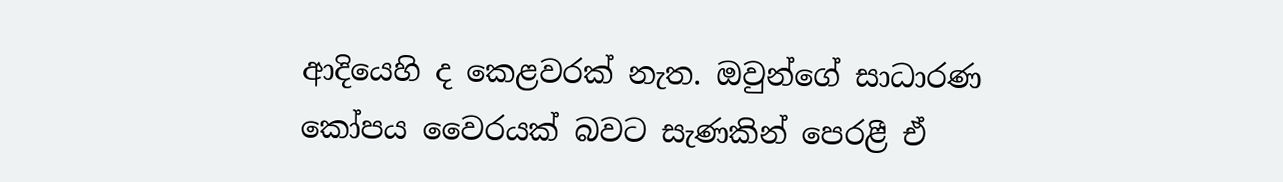ආදියෙහි ද කෙළවරක් නැත. ඔවුන්ගේ සාධාරණ කෝපය වෛරයක් බවට සැණකින් පෙරළී ඒ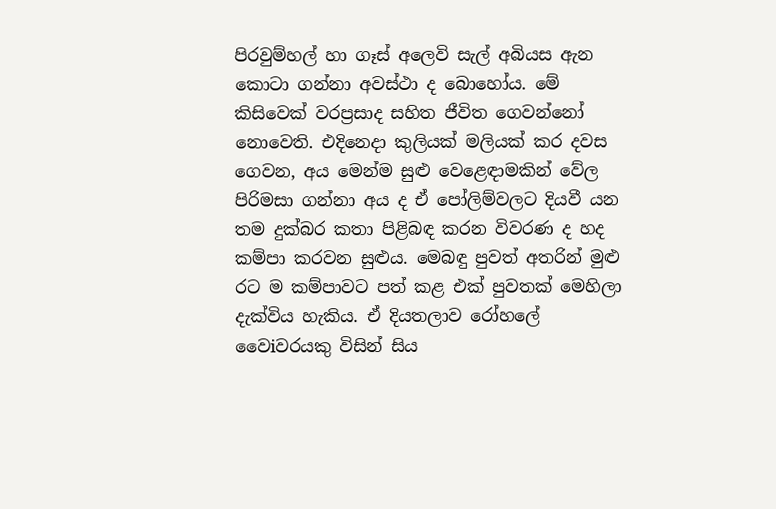පිරවුම්හල් හා ගෑස් අලෙවි සැල් අබියස ඇන කොටා ගන්නා අවස්ථා ද බොහෝය. මේ කිසිවෙක් වරප්‍රසාද සහිත ජීවිත ගෙවන්නෝ නොවෙති. එදිනෙදා කුලියක් මලියක් කර දවස ගෙවන, අය මෙන්ම සුළු වෙළෙඳාමකින් වේල පිරිමසා ගන්නා අය ද ඒ පෝලිම්වලට දියවී යන තම දුක්බර කතා පිළිබඳ කරන විවරණ ද හද කම්පා කරවන සුළුය. මෙබඳු පුවත් අතරින් මුළු රට ම කම්පාවට පත් කළ එක් පුවතක් මෙහිලා දැක්විය හැකිය. ඒ දියතලාව රෝහලේ වෛiවරයකු විසින් සිය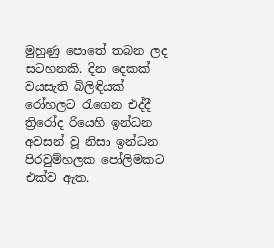මුහුණු පොතේ තබන ලද සටහනකි. දින දෙකක් වයසැති බිලිඳියක් රෝහලට රැගෙන එද්දී ත්‍රිරෝද රියෙහි ඉන්ධන අවසන් වූ නිසා ඉන්ධන පිරවුම්හලක පෝලිමකට එක්ව ඇත.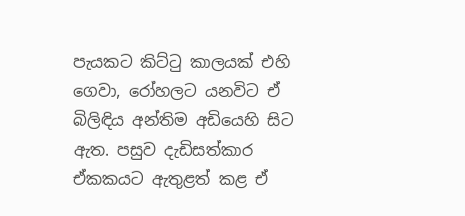පැයකට කිට්ටු කාලයක් එහි ගෙවා, රෝහලට යනවිට ඒ බිලිඳිය අන්තිම අඩියෙහි සිට ඇත. පසුව දැඩිසත්කාර ඒකකයට ඇතුළත් කළ ඒ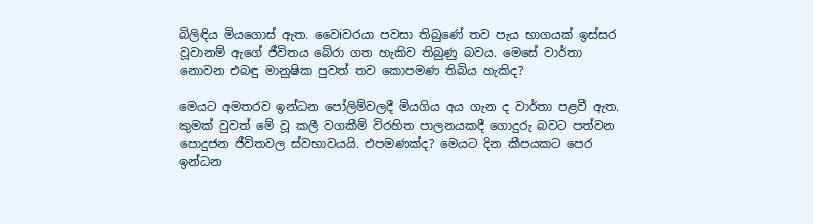බිලිඳිය මියගොස් ඇත. වෛiවරයා පවසා තිබුණේ තව පැය භාගයක් ඉස්සර වූවානම් ඇගේ ජීවිතය බේරා ගත හැකිව තිබුණු බවය. මෙසේ වාර්තා නොවන එබඳු මානුෂික පුවත් තව කොපමණ තිබිය හැකිද?

මෙයට අමතරව ඉන්ධන පෝලිම්වලදී මියගිය අය ගැන ද වාර්තා පළවී ඇත. කුමක් වුවත් මේ වූ කලී වගකීම් විරහිත පාලනයකදී ගොදුරු බවට පත්වන පොදුජන ජීවිතවල ස්වභාවයයි. එපමණක්ද? මෙයට දින කීපයකට පෙර ඉන්ධන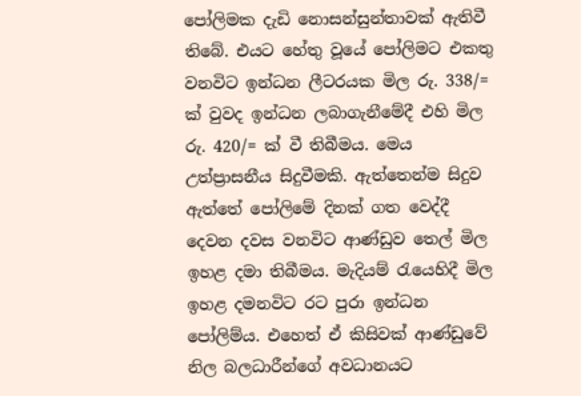පෝලිමක දැඩි නොසන්සුන්තාවක් ඇතිවී තිබේ. එයට හේතු වූයේ පෝලිමට එකතු වනවිට ඉන්ධන ලීටරයක මිල රු. 338/= ක් වුවද ඉන්ධන ලබාගැනීමේදී එහි මිල රු. 420/= ක් වී තිබීමය. මෙය උත්ප්‍රාසනීය සිදුවීමකි. ඇත්තෙන්ම සිදුව ඇත්තේ පෝලිමේ දිනක් ගත වෙද්දී දෙවන දවස වනවිට ආණ්ඩුව තෙල් මිල ඉහළ දමා තිබීමය. මැදියම් රැයෙහිදී මිල ඉහළ දමනවිට රට පුරා ඉන්ධන පෝලිම්ය. එහෙත් ඒ කිසිවක් ආණ්ඩුවේ නිල බලධාරීන්ගේ අවධානයට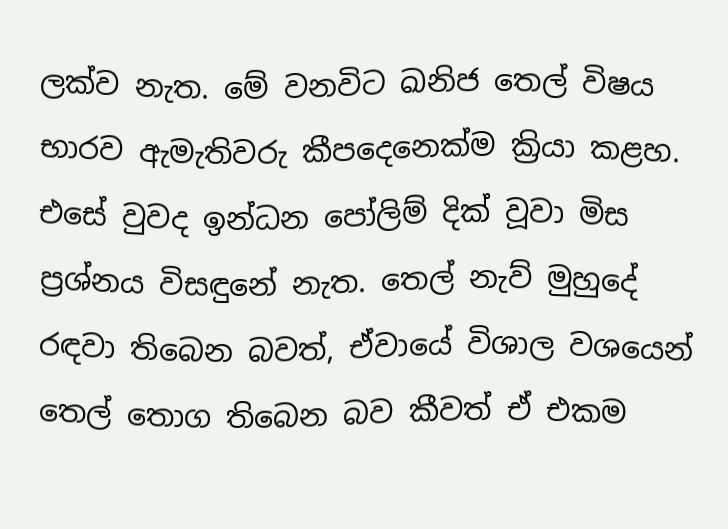ලක්ව නැත. මේ වනවිට ඛනිජ තෙල් විෂය භාරව ඇමැතිවරු කීපදෙනෙක්ම ක්‍රියා කළහ. එසේ වුවද ඉන්ධන පෝලිම් දික් වූවා මිස ප්‍රශ්නය විසඳුනේ නැත. තෙල් නැව් මුහුදේ රඳවා තිබෙන බවත්, ඒවායේ විශාල වශයෙන් තෙල් තොග තිබෙන බව කීවත් ඒ එකම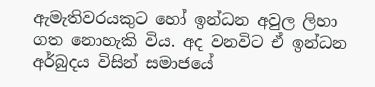ඇමැතිවරයකුට හෝ ඉන්ධන අවුල ලිහා ගත නොහැකි විය. අද වනවිට ඒ ඉන්ධන අර්බුදය විසින් සමාජයේ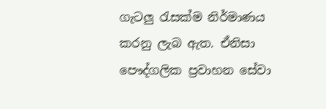ගැටලු රැසක්ම නිර්මාණය කරනු ලැබ ඇත. ඒනිසා පෞද්ගලික ප්‍රවාහන සේවා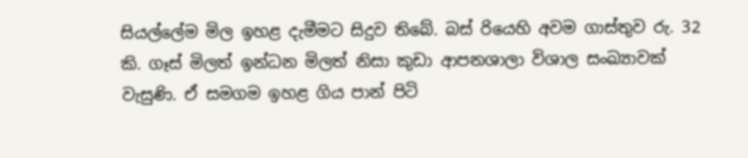සියල්ලේම මිල ඉහළ දැමීමට සිදුව තිබේ. බස් රියෙහි අවම ගාස්තුව රු. 32 කි. ගෑස් මිලත් ඉන්ධන මිලත් නිසා කුඩා ආපනශාලා විශාල සංඛ්‍යාවක් වැසුණි. ඒ සමගම ඉහළ ගිය පාන් පිටි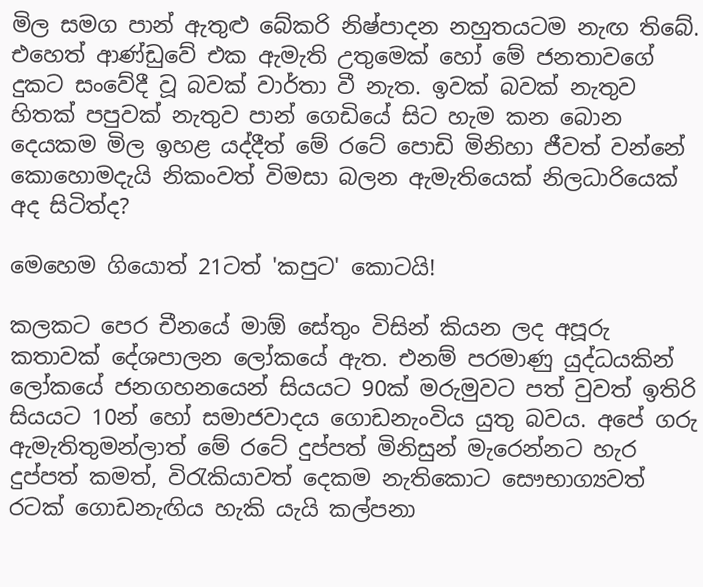මිල සමග පාන් ඇතුළු බේකරි නිෂ්පාදන නහුතයටම නැඟ තිබේ. එහෙත් ආණ්ඩුවේ එක ඇමැති උතුමෙක් හෝ මේ ජනතාවගේ දුකට සංවේදී වූ බවක් වාර්තා වී නැත. ඉවක් බවක් නැතුව හිතක් පපුවක් නැතුව පාන් ගෙඩියේ සිට හැම කන බොන දෙයකම මිල ඉහළ යද්දීත් මේ රටේ පොඩි මිනිහා ජීවත් වන්නේ කොහොමදැයි නිකංවත් විමසා බලන ඇමැතියෙක් නිලධාරියෙක් අද සිටිත්ද?

මෙහෙම ගියොත් 21ටත් 'කපුට' කොටයි!

කලකට පෙර චීනයේ මාඕ සේතුං විසින් කියන ලද අපූරු කතාවක් දේශපාලන ලෝකයේ ඇත. එනම් පරමාණු යුද්ධයකින් ලෝකයේ ජනගහනයෙන් සියයට 90ක් මරුමුවට පත් වුවත් ඉතිරි සියයට 10න් හෝ සමාජවාදය ගොඩනැංවිය යුතු බවය. අපේ ගරු ඇමැතිතුමන්ලාත් මේ රටේ දුප්පත් මිනිසුන් මැරෙන්නට හැර දුප්පත් කමත්, විරැකියාවත් දෙකම නැතිකොට සෞභාග්‍යවත් රටක් ගොඩනැඟිය හැකි යැයි කල්පනා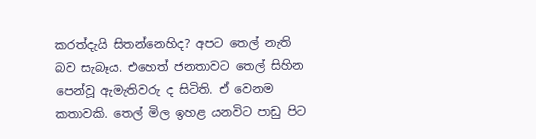කරත්දැයි සිතන්නෙහිද? අපට තෙල් නැති බව සැබෑය. එහෙත් ජනතාවට තෙල් සිහින පෙන්වූ ඇමැතිවරු ද සිටිති. ඒ වෙනම කතාවකි. තෙල් මිල ඉහළ යනවිට පාඩු පිට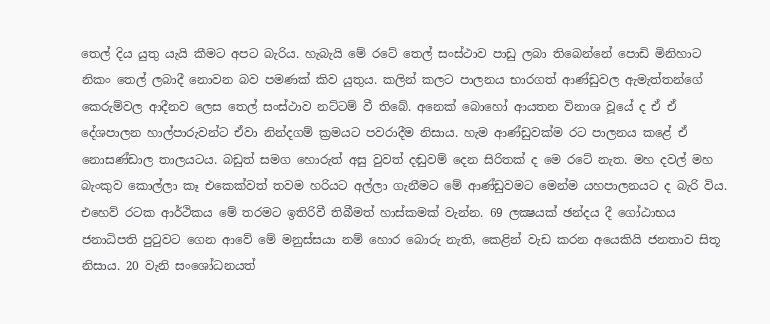තෙල් දිය යුතු යැයි කීමට අපට බැරිය. හැබැයි මේ රටේ තෙල් සංස්ථාව පාඩු ලබා තිබෙන්නේ පොඩි මිනිහාට නිකං තෙල් ලබාදී නොවන බව පමණක් කිව යුතුය. කලින් කලට පාලනය භාරගත් ආණ්ඩුවල ඇමැත්තන්ගේ කෙරුම්වල ආදීනව ලෙස තෙල් සංස්ථාව නට්ටම් වී තිබේ. අනෙක් බොහෝ ආයතන විනාශ වූයේ ද ඒ ඒ දේශපාලන හාල්පාරුවන්ට ඒවා නින්දගම් ක්‍රමයට පවරාදීම නිසාය. හැම ආණ්ඩුවක්ම රට පාලනය කළේ ඒ නොසණ්ඩාල තාලයටය. බඩුත් සමග හොරුත් අසු වුවත් දඬුවම් දෙන සිරිතක් ද මෙ රටේ නැත. මහ දවල් මහ බැංකුව කොල්ලා කෑ එකෙක්වත් තවම හරියට අල්ලා ගැනීමට මේ ආණ්ඩුවමට මෙන්ම යහපාලනයට ද බැරි විය. එහෙව් රටක ආර්ථිකය මේ තරමට ඉතිරිවී තිබීමත් හාස්කමක් වැන්න. 69 ලක්‍ෂයක් ඡන්දය දී ගෝඨාභය ජනාධිපති පුටුවට ගෙන ආවේ මේ මනුස්සයා නම් හොර බොරු නැති, කෙළින් වැඩ කරන අයෙකියි ජනතාව සිතූ නිසාය. 20 වැනි සංශෝධනයත්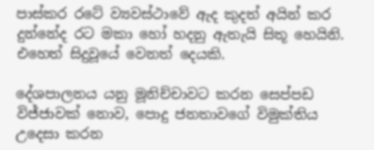පාස්කර රටේ ව්‍යවස්ථාවේ ඇද කුදත් අයින් කර දුන්නේද රට මකා හෝ හදනු ඇතැයි සිතූ හෙයිනි. එහෙත් සිදුවූයේ වෙනත් දෙයකි.

දේශපාලනය යනු මූනිච්චාවට කරන සෙප්පඩ විජ්ජාවක් නොව, පොදු ජනතාවගේ විමුක්තිය උදෙසා කරන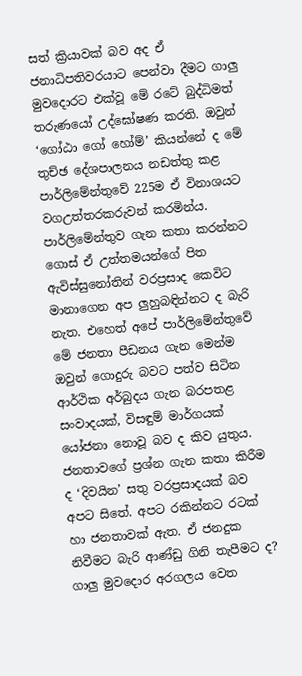සත් ක්‍රියාවක් බව අද ඒ ජනාධිපතිවරයාට පෙන්වා දීමට ගාලු මුවදොරට එක්වූ මේ රටේ බුද්ධිමත් තරුණයෝ උද්ඝෝෂණ කරති. ඔවුන් ‘ගෝඨා ගෝ හෝම්’ කියන්නේ ද මේ තුච්ඡ දේශපාලනය නඩත්තු කළ පාර්ලිමේන්තුවේ 225ම ඒ විනාශයට වගඋත්තරකරුවන් කරමින්ය. පාර්ලිමේන්තුව ගැන කතා කරන්නට ගොස් ඒ උත්තමයන්ගේ පිත ඇවිස්සුනෝතින් වරප්‍රසාද කෙවිට මානාගෙන අප ලුහුබඳින්නට ද බැරි නැත. එහෙත් අපේ පාර්ලිමේන්තුවේ මේ ජනතා පීඩනය ගැන මෙන්ම ඔවුන් ගොදුරු බවට පත්ව සිටින ආර්ථික අර්බුදය ගැන බරපතළ සංවාදයක්, විසඳුම් මාර්ගයක් යෝජනා නොවූ බව ද කිව යුතුය. ජනතාවගේ ප්‍රශ්න ගැන කතා කිරීම ද ‘දිවයින’ සතු වරප්‍රසාදයක් බව අපට සිතේ. අපට රකින්නට රටක් හා ජනතාවක් ඇත. ඒ ජනදුක නිවීමට බැරි ආණ්ඩු ගිනි තැපීමට ද? ගාලු මුවදොර අරගලය වෙත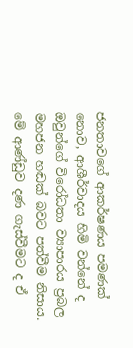ජනතාවගේ ආකර්ෂණය පමණක් නොව, ආශීර්වාදය හිමි වන්නේ ද ඔවුන්ගේ විරෝධතා ව්‍යාපාරය ප්‍රබල මහජන හඬක් බවට පත්වීම නිසාය. මේ ආණ්ඩුව දණ ගැස්වීමට ද ඒ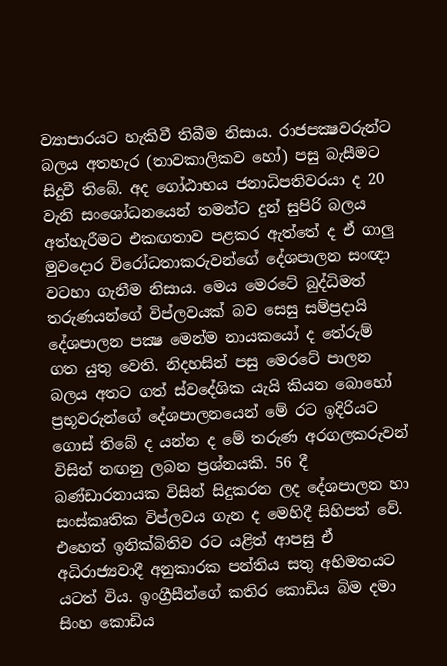ව්‍යාපාරයට හැකිවී තිබීම නිසාය. රාජපක්‍ෂවරුන්ට බලය අතහැර (තාවකාලිකව හෝ) පසු බැසීමට සිදුවී තිබේ. අද ගෝඨාභය ජනාධිපතිවරයා ද 20 වැනි සංශෝධනයෙන් තමන්ට දුන් සුපිරි බලය අත්හැරීමට එකඟතාව පළකර ඇත්තේ ද ඒ ගාලු මුවදොර විරෝධතාකරුවන්ගේ දේශපාලන සංඥා වටහා ගැනීම නිසාය. මෙය මෙරටේ බුද්ධිමත් තරුණයන්ගේ විප්ලවයක් බව සෙසු සම්ප්‍රදායි දේශපාලන පක්‍ෂ මෙන්ම නායකයෝ ද තේරුම් ගත යුතු වෙති. නිදහසින් පසු මෙරටේ පාලන බලය අතට ගත් ස්වදේශික යැයි කියන බොහෝ ප්‍රභූවරුන්ගේ දේශපාලනයෙන් මේ රට ඉදිරියට ගොස් තිබේ ද යන්න ද මේ තරුණ අරගලකරුවන් විසින් නඟනු ලබන ප්‍රශ්නයකි. 56 දී බණ්ඩාරනායක විසින් සිදුකරන ලද දේශපාලන හා සංස්කෘතික විප්ලවය ගැන ද මෙහිදී සිහිපත් වේ. එහෙත් ඉනික්බිතිව රට යළිත් ආපසු ඒ අධිරාජ්‍යවාදී අනුකාරක පන්තිය සතු අභිමතයට යටත් විය. ඉංග්‍රීසීන්ගේ කතිර කොඩිය බිම දමා සිංහ කොඩිය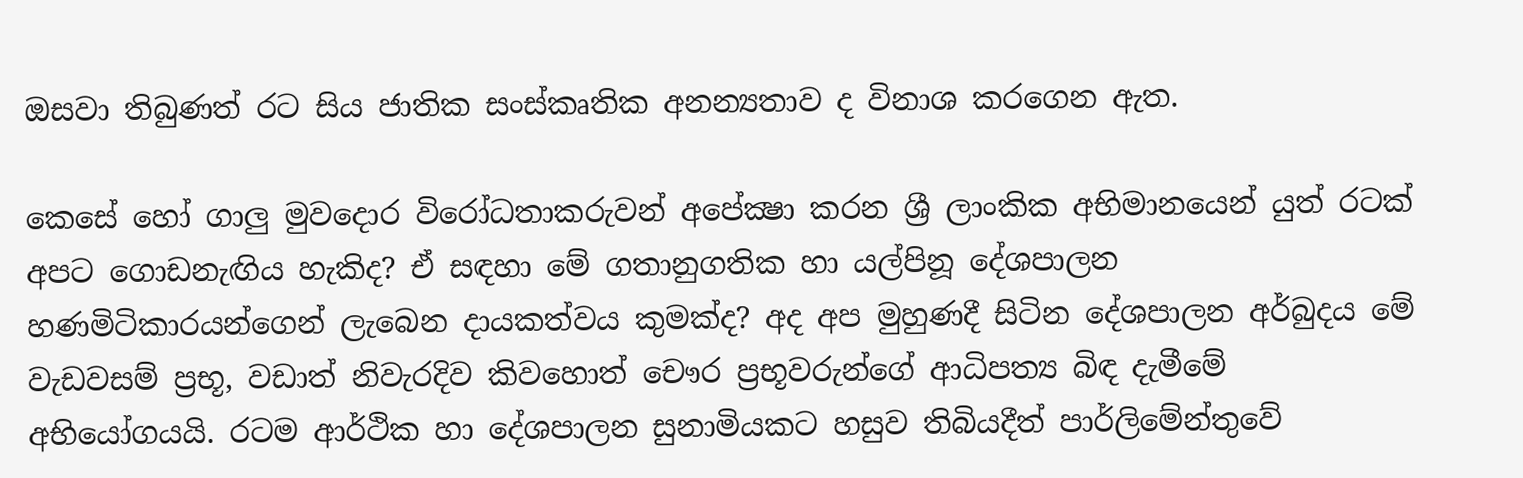ඔසවා තිබුණත් රට සිය ජාතික සංස්කෘතික අනන්‍යතාව ද විනාශ කරගෙන ඇත.

කෙසේ හෝ ගාලු මුවදොර විරෝධතාකරුවන් අපේක්‍ෂා කරන ශ්‍රී ලාංකික අභිමානයෙන් යුත් රටක් අපට ගොඩනැඟිය හැකිද? ඒ සඳහා මේ ගතානුගතික හා යල්පිනූ දේශපාලන හණමිටිකාරයන්ගෙන් ලැබෙන දායකත්වය කුමක්ද? අද අප මුහුණදී සිටින දේශපාලන අර්බුදය මේ වැඩවසම් ප්‍රභූ, වඩාත් නිවැරදිව කිවහොත් චෞර ප්‍රභූවරුන්ගේ ආධිපත්‍ය බිඳ දැමීමේ අභියෝගයයි. රටම ආර්ථික හා දේශපාලන සුනාමියකට හසුව තිබියදීත් පාර්ලිමේන්තුවේ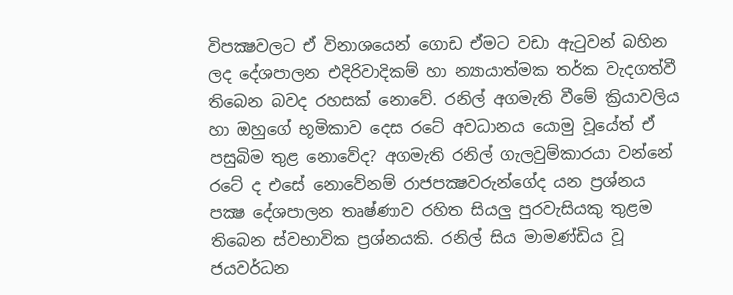විපක්‍ෂවලට ඒ විනාශයෙන් ගොඩ ඒමට වඩා ඇටුවන් බහින ලද දේශපාලන එදිරිවාදිකම් හා න්‍යායාත්මක තර්ක වැදගත්වී තිබෙන බවද රහසක් නොවේ. රනිල් අගමැති වීමේ ක්‍රියාවලිය හා ඔහුගේ භූමිකාව දෙස රටේ අවධානය යොමු වූයේත් ඒ පසුබිම තුළ නොවේද? අගමැති රනිල් ගැලවුම්කාරයා වන්නේ රටේ ද එසේ නොවේනම් රාජපක්‍ෂවරුන්ගේද යන ප්‍රශ්නය පක්‍ෂ දේශපාලන තෘෂ්ණාව රහිත සියලු පුරවැසියකු තුළම තිබෙන ස්වභාවික ප්‍රශ්නයකි. රනිල් සිය මාමණ්ඩිය වූ ජයවර්ධන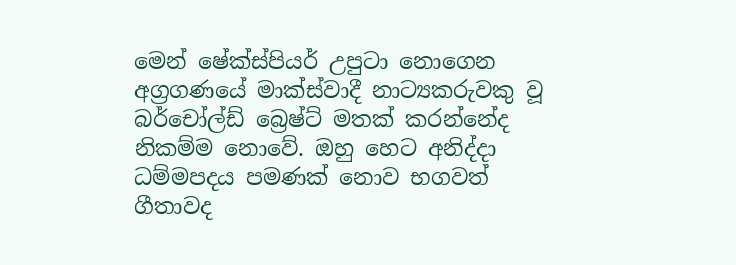මෙන් ෂේක්ස්පියර් උපුටා නොගෙන අග්‍රගණයේ මාක්ස්වාදී නාට්‍යකරුවකු වූ බර්චෝල්ඩ් බ්‍රෙෂ්ට් මතක් කරන්නේද නිකම්ම නොවේ. ඔහු හෙට අනිද්දා ධම්මපදය පමණක් නොව භගවත් ගීතාවද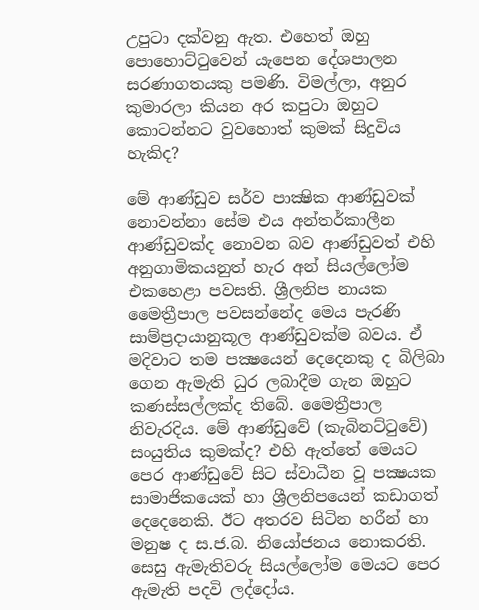උපුටා දක්වනු ඇත. එහෙත් ඔහු පොහොට්ටුවෙන් යැපෙන දේශපාලන සරණාගතයකු පමණි. විමල්ලා, අනුර කුමාරලා කියන අර කපුටා ඔහුට කොටන්නට වුවහොත් කුමක් සිදුවිය හැකිද?

මේ ආණ්ඩුව සර්ව පාක්‍ෂික ආණ්ඩුවක් නොවන්නා සේම එය අන්තර්කාලීන ආණ්ඩුවක්ද නොවන බව ආණ්ඩුවත් එහි අනුගාමිකයනුත් හැර අන් සියල්ලෝම එකහෙළා පවසති. ශ්‍රීලනිප නායක මෛත්‍රීපාල පවසන්නේද මෙය පැරණි සාම්ප්‍රදායානුකූල ආණ්ඩුවක්ම බවය. ඒ මදිවාට තම පක්‍ෂයෙන් දෙදෙනකු ද බිලිබා ගෙන ඇමැති ධුර ලබාදීම ගැන ඔහුට කණස්සල්ලක්ද තිබේ. මෛත්‍රීපාල නිවැරදිය. මේ ආණ්ඩුවේ (කැබිනට්ටුවේ) සංයුතිය කුමක්ද? එහි ඇත්තේ මෙයට පෙර ආණ්ඩුවේ සිට ස්වාධීන වූ පක්‍ෂයක සාමාජිකයෙක් හා ශ්‍රීලනිපයෙන් කඩාගත් දෙදෙනෙකි. ඊට අතරව සිටින හරීන් හා මනුෂ ද ස.ජ.බ. නියෝජනය නොකරති. සෙසු ඇමැතිවරු සියල්ලෝම මෙයට පෙර ඇමැති පදවි ලද්දෝය.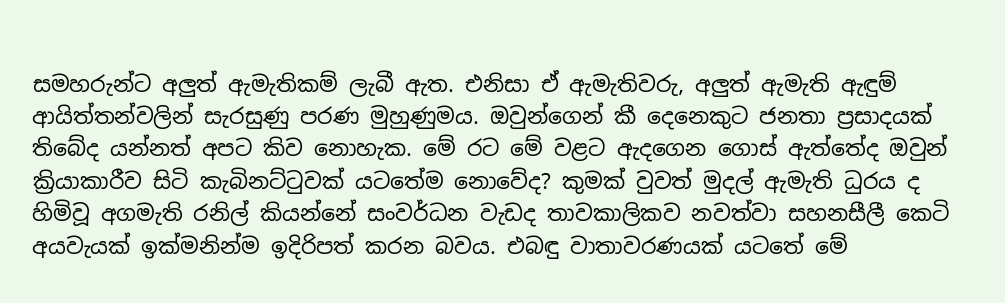සමහරුන්ට අලුත් ඇමැතිකම් ලැබී ඇත. එනිසා ඒ ඇමැතිවරු, අලුත් ඇමැති ඇඳුම් ආයිත්තන්වලින් සැරසුණු පරණ මුහුණුමය. ඔවුන්ගෙන් කී දෙනෙකුට ජනතා ප්‍රසාදයක් තිබේද යන්නත් අපට කිව නොහැක. මේ රට මේ වළට ඇදගෙන ගොස් ඇත්තේද ඔවුන් ක්‍රියාකාරීව සිටි කැබිනට්ටුවක් යටතේම නොවේද? කුමක් වුවත් මුදල් ඇමැති ධුරය ද හිමිවූ අගමැති රනිල් කියන්නේ සංවර්ධන වැඩද තාවකාලිකව නවත්වා සහනසීලී කෙටි අයවැයක් ඉක්මනින්ම ඉදිරිපත් කරන බවය. එබඳු වාතාවරණයක් යටතේ මේ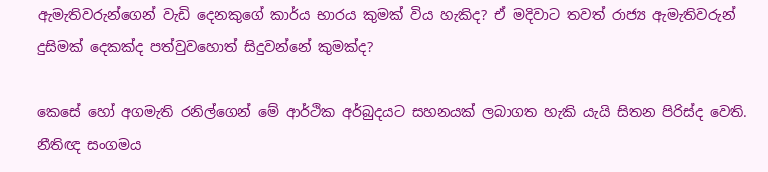ඇමැතිවරුන්ගෙන් වැඩි දෙනකුගේ කාර්ය භාරය කුමක් විය හැකිද? ඒ මදිවාට තවත් රාජ්‍ය ඇමැතිවරුන් දුසිමක් දෙකක්ද පත්වුවහොත් සිදුවන්නේ කුමක්ද?

කෙසේ හෝ අගමැති රනිල්ගෙන් මේ ආර්ථික අර්බුදයට සහනයක් ලබාගත හැකි යැයි සිතන පිරිස්ද වෙති. නීතිඥ සංගමය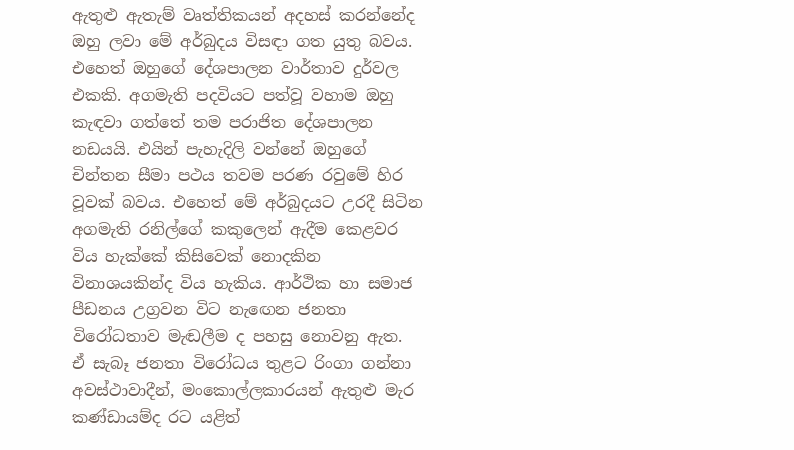ඇතුළු ඇතැම් වෘත්තිකයන් අදහස් කරන්නේද ඔහු ලවා මේ අර්බුදය විසඳා ගත යුතු බවය. එහෙත් ඔහුගේ දේශපාලන වාර්තාව දුර්වල එකකි. අගමැති පදවියට පත්වූ වහාම ඔහු කැඳවා ගත්තේ තම පරාජිත දේශපාලන නඩයයි. එයින් පැහැදිලි වන්නේ ඔහුගේ චින්තන සීමා පථය තවම පරණ රවුමේ හිර වූවක් බවය. එහෙත් මේ අර්බුදයට උරදී සිටින අගමැති රනිල්ගේ කකුලෙන් ඇදීම කෙළවර විය හැක්කේ කිසිවෙක් නොදකින විනාශයකින්ද විය හැකිය. ආර්ථික හා සමාජ පීඩනය උග්‍රවන විට නැඟෙන ජනතා විරෝධතාව මැඬලීම ද පහසු නොවනු ඇත. ඒ සැබෑ ජනතා විරෝධය තුළට රිංගා ගන්නා අවස්ථාවාදීන්, මංකොල්ලකාරයන් ඇතුළු මැර කණ්ඩායම්ද රට යළිත්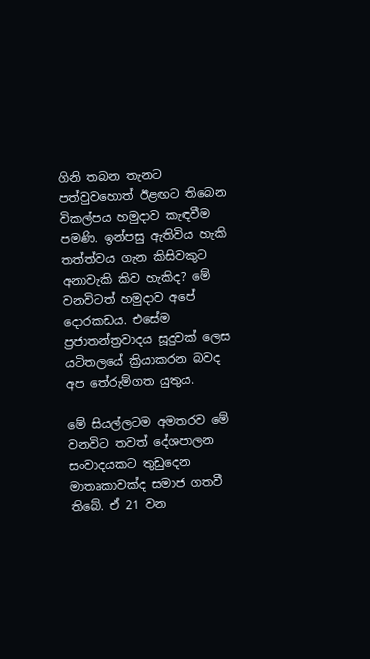ගිනි තබන තැනට පත්වුවහොත් ඊළඟට තිබෙන විකල්පය හමුදාව කැඳවීම පමණි. ඉන්පසු ඇතිවිය හැකි තත්ත්වය ගැන කිසිවකුට අනාවැකි කිව හැකිද? මේ වනවිටත් හමුදාව අපේ දොරකඩය. එසේම ප්‍රජාතන්ත්‍රවාදය සූදුවක් ලෙස යටිතලයේ ක්‍රියාකරන බවද අප තේරුම්ගත යුතුය.

මේ සියල්ලටම අමතරව මේ වනවිට තවත් දේශපාලන සංවාදයකට තුඩුදෙන මාතෘකාවක්ද සමාජ ගතවී තිබේ. ඒ 21 වන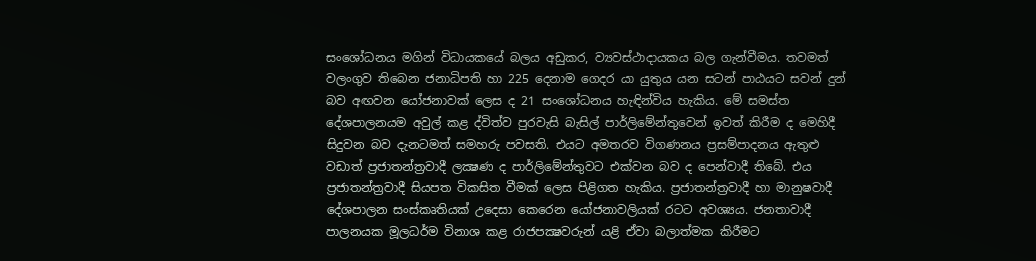සංශෝධනය මගින් විධායකයේ බලය අඩුකර, ව්‍යවස්ථාදායකය බල ගැන්වීමය. තවමත් වලංගුව තිබෙන ජනාධිපති හා 225 දෙනාම ගෙදර යා යුතුය යන සටන් පාඨයට සවන් දුන් බව අඟවන යෝජනාවක් ලෙස ද 21 සංශෝධනය හැඳින්විය හැකිය. මේ සමස්ත දේශපාලනයම අවුල් කළ ද්විත්ව පුරවැසි බැසිල් පාර්ලිමේන්තුවෙන් ඉවත් කිරීම ද මෙහිදී සිදුවන බව දැනටමත් සමහරු පවසති. එයට අමතරව විගණනය ප්‍රසම්පාදනය ඇතුළු වඩාත් ප්‍රජාතන්ත්‍රවාදී ලක්‍ෂණ ද පාර්ලිමේන්තුවට එක්වන බව ද පෙන්වාදී තිබේ. එය ප්‍රජාතන්ත්‍රවාදී සියපත විකසිත වීමක් ලෙස පිළිගත හැකිය. ප්‍රජාතන්ත්‍රවාදී හා මානුෂවාදී දේශපාලන සංස්කෘතියක් උදෙසා කෙරෙන යෝජනාවලියක් රටට අවශ්‍යය. ජනතාවාදී පාලනයක මූලධර්ම විනාශ කළ රාජපක්‍ෂවරුන් යළි ඒවා බලාත්මක කිරීමට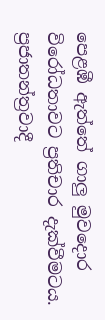පෙළඹී ඇත්තේ ගාලු මුවදොර විරෝධතාවට ප්‍රතිචාර දැක්වීමටය. ප්‍රජාතන්ත්‍රවාදී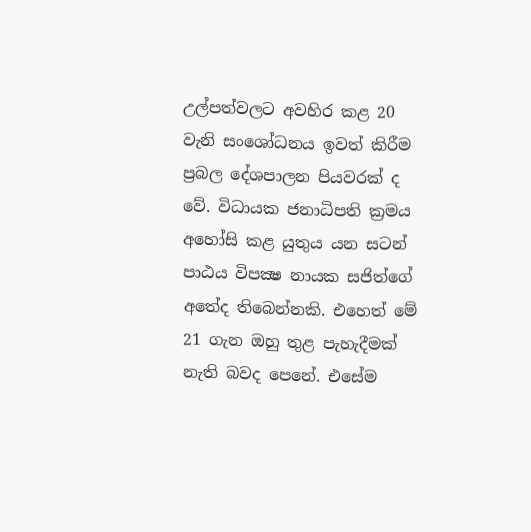උල්පත්වලට අවහිර කළ 20 වැනි සංශෝධනය ඉවත් කිරීම ප්‍රබල දේශපාලන පියවරක් ද වේ. විධායක ජනාධිපති ක්‍රමය අහෝසි කළ යුතුය යන සටන් පාඨය විපක්‍ෂ නායක සජිත්ගේ අතේද තිබෙන්නකි. එහෙත් මේ 21 ගැන ඔහු තුළ පැහැදීමක් නැති බවද පෙනේ. එසේම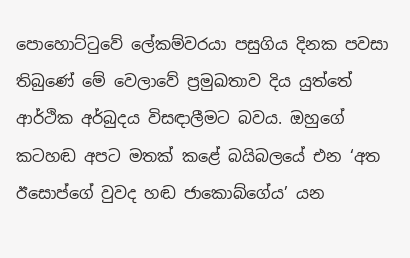පොහොට්ටුවේ ලේකම්වරයා පසුගිය දිනක පවසා තිබුණේ මේ වෙලාවේ ප්‍රමුඛතාව දිය යුත්තේ ආර්ථික අර්බුදය විසඳාලීමට බවය. ඔහුගේ කටහඬ අපට මතක් කළේ බයිබලයේ එන ‘අත ඊසොප්ගේ වුවද හඬ ජාකොබ්ගේය’ යන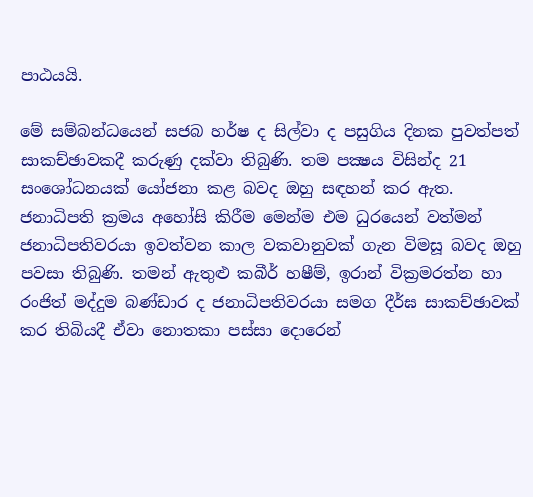පාඨයයි.

මේ සම්බන්ධයෙන් සජබ හර්ෂ ද සිල්වා ද පසුගිය දිනක පුවත්පත් සාකච්ඡාවකදී කරුණු දක්වා තිබුණි. තම පක්‍ෂය විසින්ද 21 සංශෝධනයක් යෝජනා කළ බවද ඔහු සඳහන් කර ඇත. ජනාධිපති ක්‍රමය අහෝසි කිරීම මෙන්ම එම ධුරයෙන් වත්මන් ජනාධිපතිවරයා ඉවත්වන කාල වකවානුවක් ගැන විමසූ බවද ඔහු පවසා තිබුණි. තමන් ඇතුළු කබීර් හෂීම්, ඉරාන් වික්‍රමරත්න හා රංජිත් මද්දුම බණ්ඩාර ද ජනාධිපතිවරයා සමග දීර්ඝ සාකච්ඡාවක් කර තිබියදී ඒවා නොතකා පස්සා දොරෙන්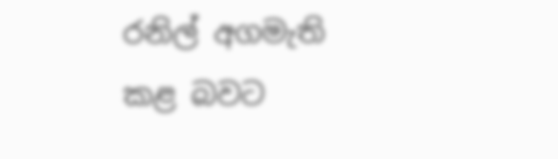රනිල් අගමැති කළ බවට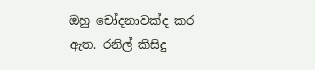ඔහු චෝදනාවක්ද කර ඇත. රනිල් කිසිදු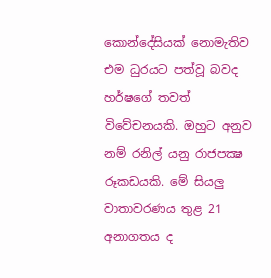කොන්දේසියක් නොමැතිව එම ධුරයට පත්වූ බවද හර්ෂගේ තවත් විවේචනයකි. ඔහුට අනුව නම් රනිල් යනු රාජපක්‍ෂ රූකඩයකි. මේ සියලු වාතාවරණය තුළ 21 අනාගතය ද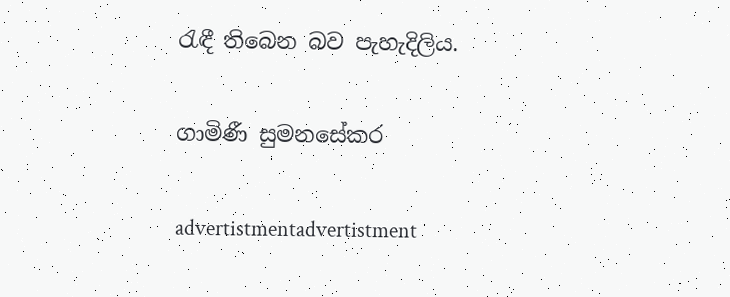රැඳී තිබෙන බව පැහැදිලිය.

ගාමිණී සුමනසේකර

advertistmentadvertistment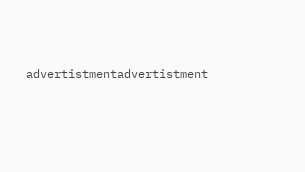advertistmentadvertistment